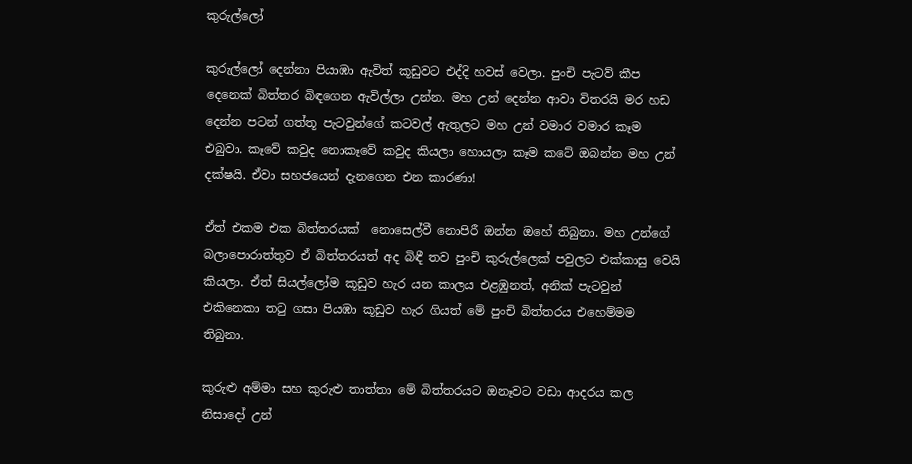කුරුල්ලෝ

කුරුල්ලෝ දෙන්නා පියාඹා ඇවිත් කූඩුවට එද්දි හවස් වෙලා. පුංචි පැටව් කීප දෙනෙක් බිත්තර බිඳගෙන ඇවිල්ලා උන්න. මහ උන් දෙන්න ආවා විතරයි මර හඩ දෙන්න පටන් ගත්තූ පැටවුන්ගේ කටවල් ඇතුලට මහ උන් වමාර වමාර කෑම එබුවා. කෑවේ කවුද නොකෑවේ කවුද කියලා හොයලා කෑම කටේ ඔබන්න මහ උන් දක්ෂයි. ඒවා සහජයෙන් දැනගෙන එන කාරණා!

ඒත් එකම එක බිත්තරයක්  නොසෙල්වී නොපිරී ඔන්න ඔහේ තිබුනා. මහ උන්ගේ බලාපොරාත්තුව ඒ බිත්තරයත් අද බිඳී තව පුංචි කුරුල්ලෙක් පවුලට එක්කාසු වෙයි කියලා. ඒත් සියල්ලෝම කූඩුව හැර යන කාලය එළඹුනත්, අනික් පැටවුන් එකිනෙකා තටු ගසා පියඹා කූඩුව හැර ගියත් මේ පුංචි බිත්තරය එහෙම්මම තිබුනා.

කුරුළු අම්මා සහ කුරුළු තාත්තා මේ බිත්තරයට ඔනෑවට වඩා ආදරය කල නිසාදෝ උන්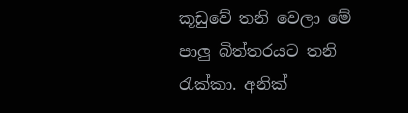කූඩුවේ තනි වෙලා මේ පාලු බිත්තරයට තනි රැක්කා. අනික්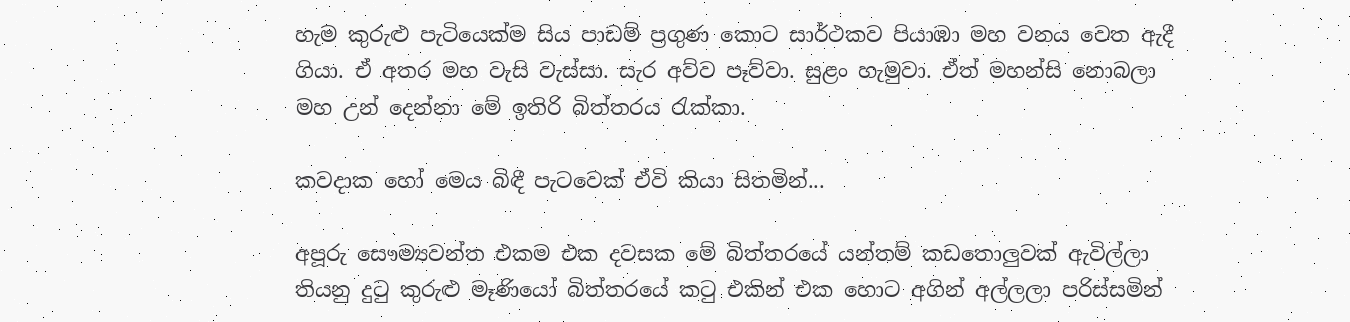හැම කුරුළු පැටියෙක්ම සිය පාඩම් ප්‍රගුණ කොට සාර්ථකව පියාඹා මහ වනය වෙත ඇදී ගියා. ඒ අතර මහ වැසි වැස්සා. සැර අව්ව පෑව්වා. සුළං හැමුවා. ඒත් මහන්සි නොබලා මහ උන් දෙන්නා මේ ඉතිරි බිත්තරය රැක්කා.

කවදාක හෝ මෙය බිඳී පැටවෙක් ඒවි කියා සිතමින්...

අපූරු සෞම්‍යවන්ත එකම එක දවසක මේ බිත්තරයේ යන්තම් කඩතොලුවක් ඇවිල්ලා තියනු දුටු කුරුළු මෑණියෝ බිත්තරයේ කටු එකින් එක හොට අගින් අල්ලලා පරිස්සමින්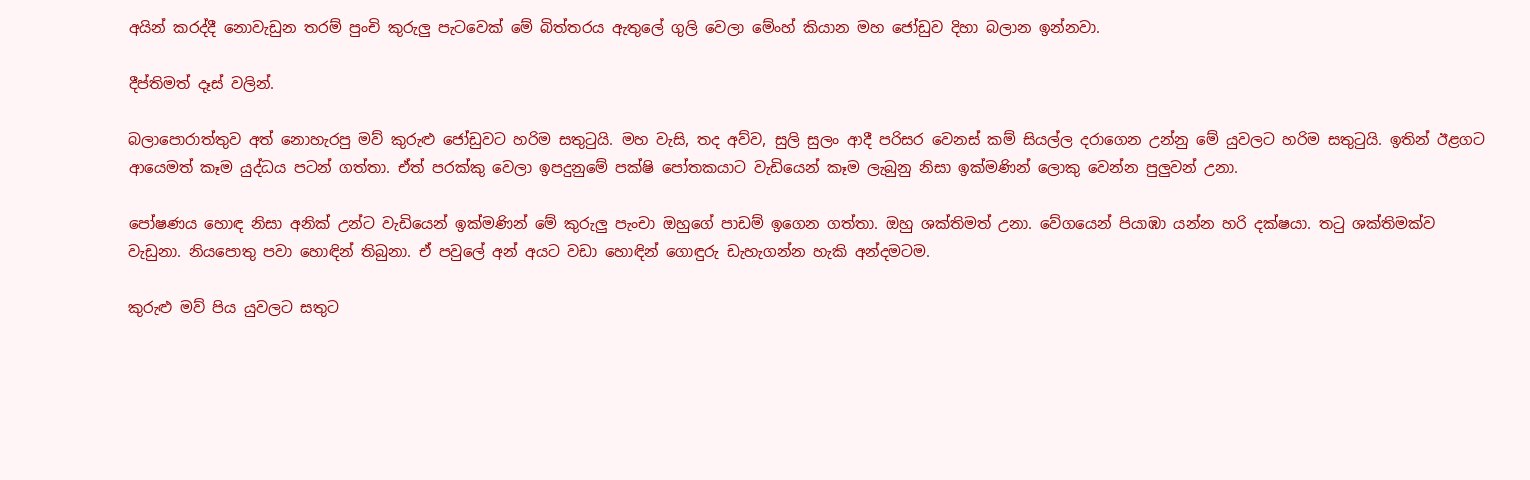අයින් කරද්දී නොවැඩුන තරම් පුංචි කුරුලු පැටවෙක් මේ බිත්තරය ඇතුලේ ගුලි වෙලා මේංහ් කියාන මහ ජෝඩුව දිහා බලාන ඉන්නවා.

දීප්තිමත් දෑස් වලින්.

බලාපොරාත්තුව අත් නොහැරපු මව් කුරුළු ජෝඩුවට හරිම සතුටුයි. මහ වැසි, තද අව්ව, සුලි සුලං ආදී පරිසර වෙනස් කම් සියල්ල දරාගෙන උන්නු මේ යුවලට හරිම සතුටුයි. ඉතින් ඊළගට ආයෙමත් කෑම යුද්ධය පටන් ගත්තා. ඒත් පරක්කු වෙලා ඉපදුනුමේ පක්ෂි පෝතකයාට වැඩියෙන් කෑම ලැබුනු නිසා ඉක්මණින් ලොකු වෙන්න පුලුවන් උනා.

පෝෂණය හොඳ නිසා අනික් උන්ට වැඩියෙන් ඉක්මණින් මේ කුරුලු පැංචා ඔහුගේ පාඩම් ඉගෙන ගත්තා. ඔහු ශක්තිමත් උනා. වේගයෙන් පියාඹා යන්න හරි දක්ෂයා. තටු ශක්තිමක්ව වැඩුනා. නියපොතු පවා හොඳින් තිබුනා. ඒ පවුලේ අන් අයට වඩා හොඳින් ගොඳුරු ඩැහැගන්න හැකි අන්දමටම.

කුරුළු මව් පිය යුවලට සතුට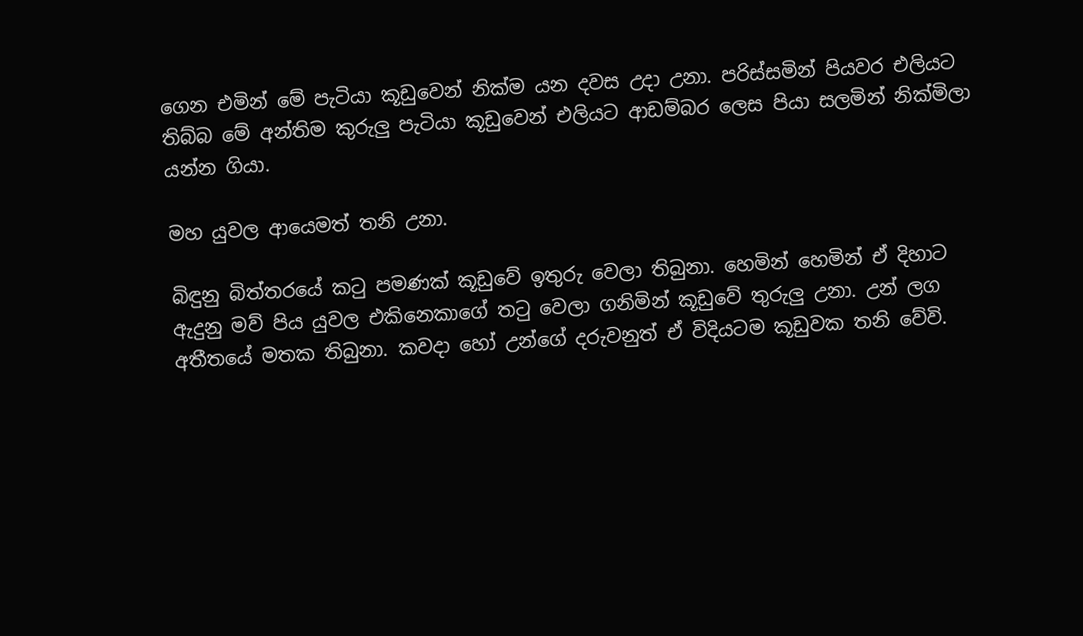ගෙන එමින් මේ පැටියා කූඩුවෙන් නික්ම යන දවස උදා උනා. පරිස්සමින් පියවර එලියට තිබ්බ මේ අන්තිම කුරුලු පැටියා කූඩුවෙන් එලියට ආඩම්බර ලෙස පියා සලමින් නික්මිලා යන්න ගියා.

මහ යුවල ආයෙමත් තනි උනා.

බිඳුනු බිත්තරයේ කටු පමණක් කූඩුවේ ඉතුරු වෙලා තිබුනා. හෙමින් හෙමින් ඒ දිහාට ඇදුනු මව් පිය යුවල එකිනෙකාගේ තටු වෙලා ගනිමින් කූඩුවේ තුරුලු උනා. උන් ලග අතීතයේ මතක තිබුනා. කවදා හෝ උන්ගේ දරුවනුත් ඒ විදියටම කූඩුවක තනි වේවි.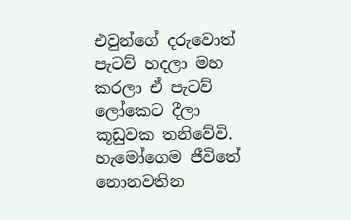එවුන්ගේ දරුවොත් පැටව් හදලා මහ කරලා ඒ පැටව් ලෝකෙට දීලා කූඩුවක තනිවේවි. හැමෝගෙම ජීවිතේ නොනවතින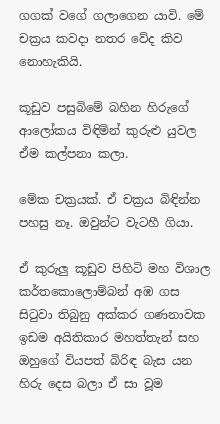ගගක් වගේ ගලාගෙන යාවි. මේ චක්‍රය කවදා නතර වේද කිව නොහැකියි.

කූඩුව පසුබිමේ බහින හිරුගේ ආලෝකය විඳිමින් කුරුළු යුවල ඒම කල්පනා කලා.

මේක චක්‍රයක්. ඒ චක්‍රය බිඳින්න පහසු නෑ. ඔවුන්ට වැටහී ගියා.

ඒ කුරුලු කූඩුව පිහිටි මහ විශාල කර්තකොලොම්බන් අඹ ගස සිටුවා තිබුනු අක්කර ගණනාවක ඉඩම අයිතිකාර මහත්තැන් සහ ඔහුගේ වියපත් බිරිඳ බැස යන හිරු දෙස බලා ඒ සා වූම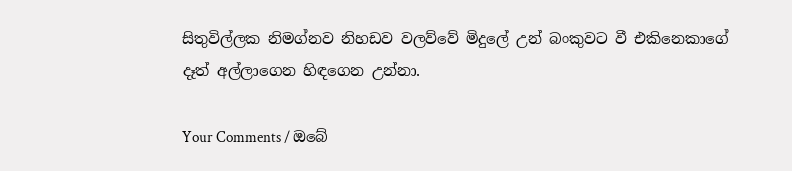සිතුවිල්ලක නිමග්නව නිහඩව වලව්වේ මිදුලේ උන් බංකුවට වී එකිනෙකාගේ දෑත් අල්ලාගෙන හිඳගෙන උන්නා.

Your Comments / ඔබේ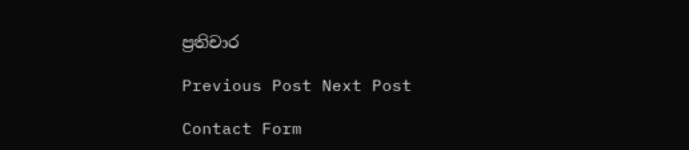ප්‍රතිචාර

Previous Post Next Post

Contact Form